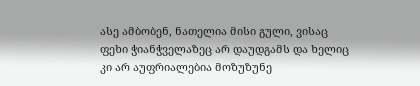ასე ამბობენ, ნათელია მისი გული, ვისაც ფეხი ჭიანჭველაზეც არ დაუდგამს და ხელიც კი არ აუფრიალებია მოზუზუნე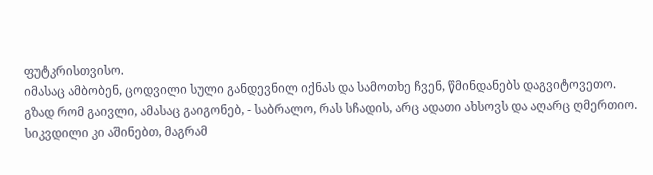ფუტკრისთვისო.
იმასაც ამბობენ, ცოდვილი სული განდევნილ იქნას და სამოთხე ჩვენ, წმინდანებს დაგვიტოვეთო.
გზად რომ გაივლი, ამასაც გაიგონებ, - საბრალო, რას სჩადის, არც ადათი ახსოვს და აღარც ღმერთიო.
სიკვდილი კი აშინებთ, მაგრამ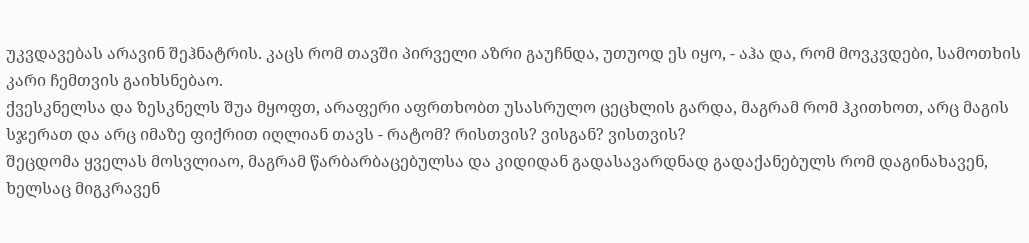უკვდავებას არავინ შეჰნატრის. კაცს რომ თავში პირველი აზრი გაუჩნდა, უთუოდ ეს იყო, - აჰა და, რომ მოვკვდები, სამოთხის კარი ჩემთვის გაიხსნებაო.
ქვესკნელსა და ზესკნელს შუა მყოფთ, არაფერი აფრთხობთ უსასრულო ცეცხლის გარდა, მაგრამ რომ ჰკითხოთ, არც მაგის სჯერათ და არც იმაზე ფიქრით იღლიან თავს - რატომ? რისთვის? ვისგან? ვისთვის?
შეცდომა ყველას მოსვლიაო, მაგრამ წარბარბაცებულსა და კიდიდან გადასავარდნად გადაქანებულს რომ დაგინახავენ, ხელსაც მიგკრავენ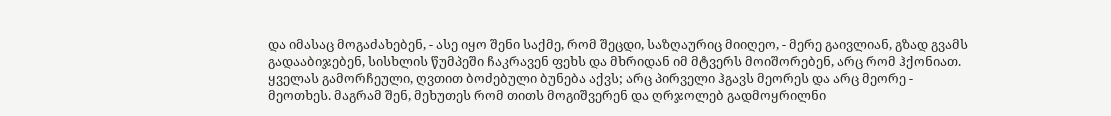და იმასაც მოგაძახებენ, - ასე იყო შენი საქმე, რომ შეცდი, საზღაურიც მიიღეო, - მერე გაივლიან, გზად გვამს გადააბიჯებენ, სისხლის წუმპეში ჩაკრავენ ფეხს და მხრიდან იმ მტვერს მოიშორებენ, არც რომ ჰქონიათ.
ყველას გამორჩეული, ღვთით ბოძებული ბუნება აქვს; არც პირველი ჰგავს მეორეს და არც მეორე - მეოთხეს. მაგრამ შენ, მეხუთეს რომ თითს მოგიშვერენ და ღრჯოლებ გადმოყრილნი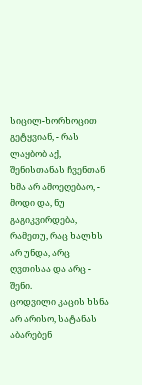სიცილ-ხორხოცით გეტყვიან, - რას ლაყბობ აქ, შენისთანას ჩვენთან ხმა არ ამოეღებაო, - მოდი და, ნუ გაგიკვირდება, რამეთუ, რაც ხალხს არ უნდა, არც ღვთისაა და არც - შენი.
ცოდვილი კაცის ხსნა არ არისო, სატანას აბარებენ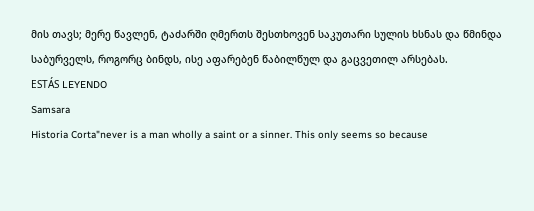მის თავს; მერე წავლენ, ტაძარში ღმერთს შესთხოვენ საკუთარი სულის ხსნას და წმინდა საბურველს, როგორც ბინდს, ისე აფარებენ წაბილწულ და გაცვეთილ არსებას.
ESTÁS LEYENDO
Samsara
Historia Corta"never is a man wholly a saint or a sinner. This only seems so because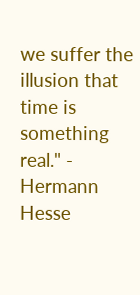we suffer the illusion that time is something real." - Hermann Hesse